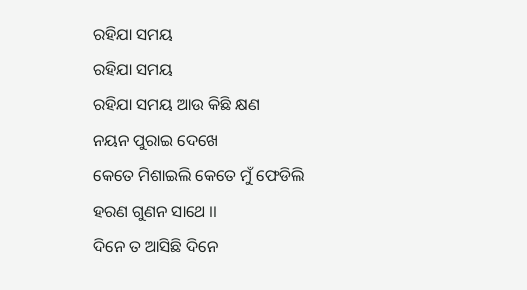ରହିଯା ସମୟ
ରହିଯା ସମୟ
ରହିଯା ସମୟ ଆଉ କିଛି କ୍ଷଣ
ନୟନ ପୁରାଇ ଦେଖେ
କେତେ ମିଶାଇଲି କେତେ ମୁଁ ଫେଡିଲି
ହରଣ ଗୁଣନ ସାଥେ ।।
ଦିନେ ତ ଆସିଛି ଦିନେ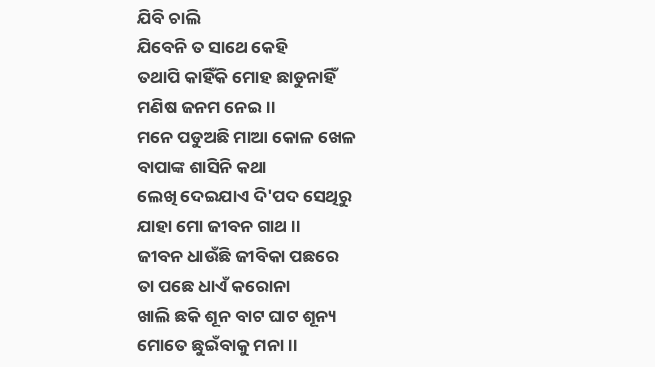ଯିବି ଚାଲି
ଯିବେନି ତ ସାଥେ କେହି
ତଥାପି କାହିଁକି ମୋହ ଛାଡୁନାହିଁ
ମଣିଷ ଜନମ ନେଇ ।।
ମନେ ପଡୁଅଛି ମାଆ କୋଳ ଖେଳ
ବାପାଙ୍କ ଶାସିନି କଥା
ଲେଖି ଦେଇଯାଏ ଦି'ପଦ ସେଥିରୁ
ଯାହା ମୋ ଜୀବନ ଗାଥ ।।
ଜୀବନ ଧାଉଁଛି ଜୀବିକା ପଛରେ
ତା ପଛେ ଧାଏଁ କରୋନା
ଖାଲି ଛକି ଶୂନ ବାଟ ଘାଟ ଶୂନ୍ୟ
ମୋତେ ଛୁଇଁବାକୁ ମନା ।।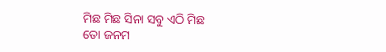ମିଛ ମିଛ ସିନା ସବୁ ଏଠି ମିଛ
ତୋ ଜନମ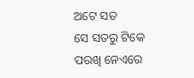ଅଟେ ସତ
ସେ ସତରୁ ଟିକେ ପରଖି ନେଏରେ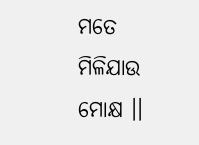ମତେ ମିଳିଯାଉ ମୋକ୍ଷ ।।